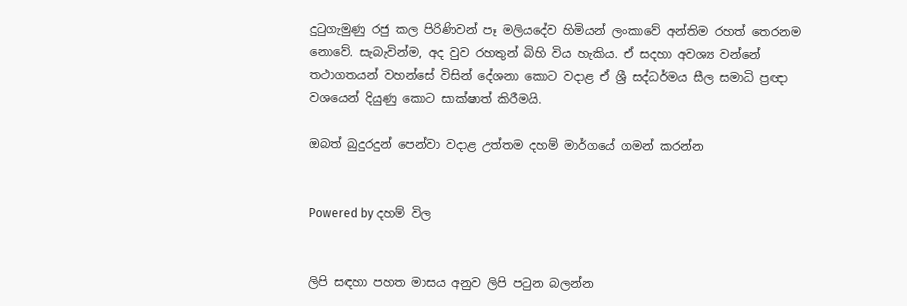දුටුගැමුණු රජු කල පිරිණිවන් පෑ මලියදේව හිමියන් ලංකාවේ අන්තිම රහත් තෙරනම නොවේ. සැබැවින්ම, අද වුව රහතුන් බිහි විය හැකිය. ඒ සදහා අවශ්‍ය වන්නේ තථාගතයන් වහන්සේ විසින් දේශනා කොට වදාළ ඒ ශ්‍රී සද්ධර්මය සීල සමාධි ප්‍රඥා වශයෙන් දියුණු කොට සාක්ෂාත් කිරීමයි.

ඔබත් බුදුරදුන් පෙන්වා වදාළ උත්තම දහම් මාර්ගයේ ගමන් කරන්න


Powered by දහම් විල


ලිපි සඳහා පහත මාසය අනුව ලිපි පටුන බලන්න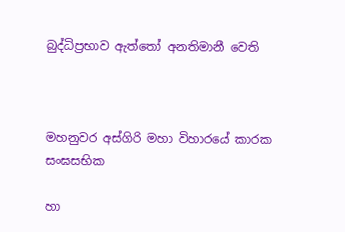බුද්ධිප්‍රභාව ඇත්තෝ අනතිමානී වෙති



මහනුවර අස්ගිරි මහා විහාරයේ කාරක සංඝසභික

හා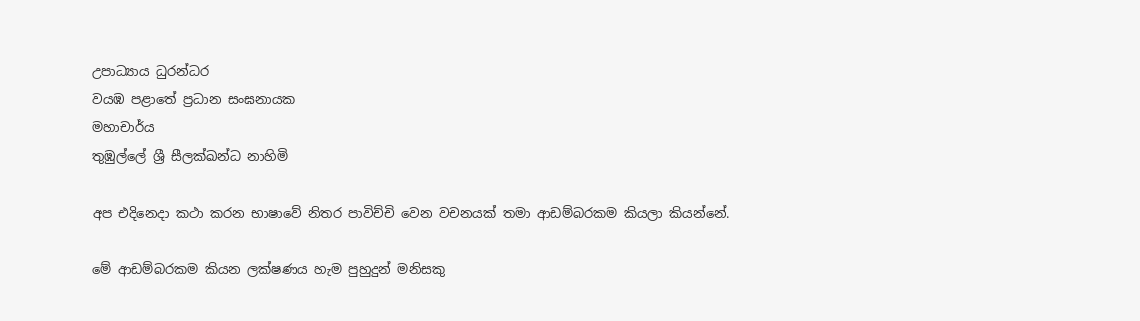උපාධ්‍යාය ධුරන්ධර
වයඹ පළාතේ ප්‍රධාන සංඝනායක
මහාචාර්ය
තුඹුල්ලේ ශ්‍රී සීලක්ඛන්ධ නාහිමි

අප එදිනෙදා කථා කරන භාෂාවේ නිතර පාවිච්චි වෙන වචනයක් තමා ආඩම්බරකම කියලා කියන්නේ.

මේ ආඩම්බරකම කියන ලක්ෂණය හැම පුහුදුන් මනිසකු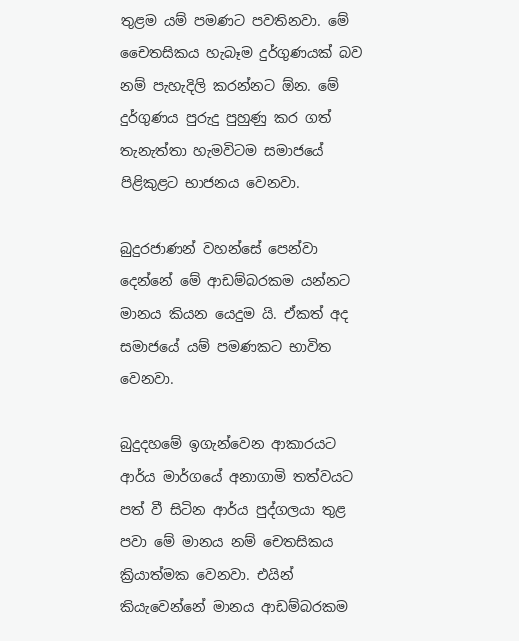තුළම යම් පමණට පවතිනවා. මේ චෛතසිකය හැබෑම දුර්ගුණයක් බව නම් පැහැදිලි කරන්නට ඕන. මේ දුර්ගුණය පුරුදු පුහුණු කර ගත් තැනැත්තා හැමවිටම සමාජයේ පිළිකුළට භාජනය වෙනවා.

බුදුරජාණන් වහන්සේ පෙන්වා දෙන්නේ මේ ආඩම්බරකම යන්නට මානය කියන යෙදුම යි. ඒකත් අද සමාජයේ යම් පමණකට භාවිත වෙනවා.

බුදුදහමේ ඉගැන්වෙන ආකාරයට ආර්ය මාර්ගයේ අනාගාමි තත්වයට පත් වී සිටින ආර්ය පුද්ගලයා තුළ පවා මේ මානය නම් චෙතසිකය ක්‍රියාත්මක වෙනවා. එයින් කියැවෙන්නේ මානය ආඩම්බරකම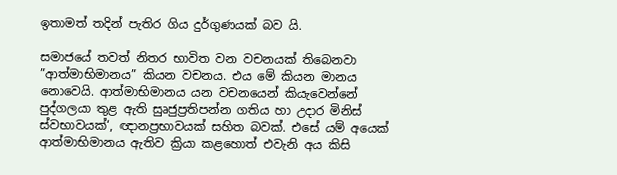ඉතාමත් තදින් පැතිර ගිය දුර්ගුණයක් බව යි.

සමාජයේ තවත් නිතර භාවිත වන වචනයක් තිබෙනවා ”ආත්මාභිමානය” කියන වචනය. එය මේ කියන මානය නොවෙයි. ආත්මාභිමානය යන වචනයෙන් කියැවෙන්නේ පුද්ගලයා තුළ ඇති සුෘජුප්‍රතිපන්න ගතිය හා උදාර මිනිස් ස්වභාවයක්‘, ඥානප්‍රභාවයක් සහිත බවක්. එසේ යම් අයෙක් ආත්මාභිමානය ඇතිව ක්‍රියා කළහොත් එවැනි අය කිසි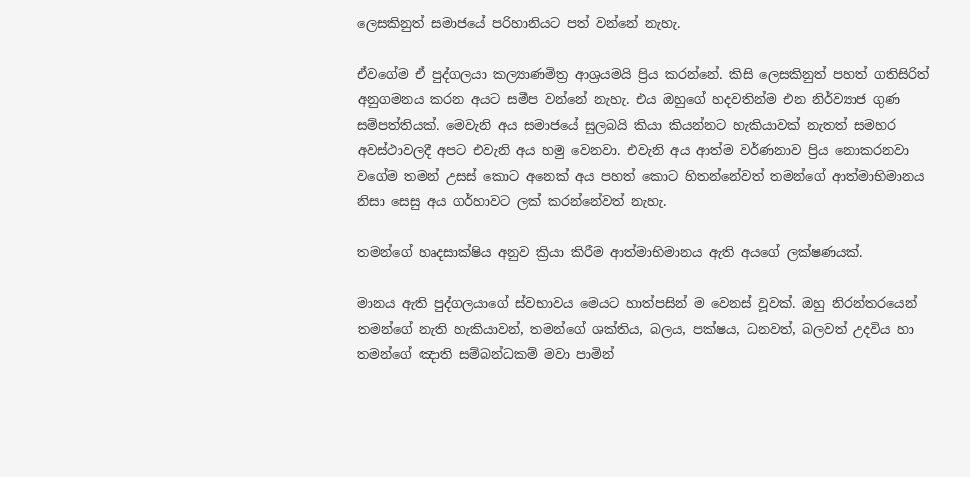ලෙසකිනුත් සමාජයේ පරිහානියට පත් වන්නේ නැහැ.

ඒවගේම ඒ පුද්ගලයා කල්‍යාණමිත්‍ර ආශ්‍රයමයි ප්‍රිය කරන්නේ. කිසි ලෙසකිනුත් පහත් ගතිසිරිත් අනුගමනය කරන අයට සමීප වන්නේ නැහැ. එය ඔහුගේ හදවතින්ම එන නිර්ව්‍යාජ ගුණ සම්පත්තියක්. මෙවැනි අය සමාජයේ සුලබයි කියා කියන්නට හැකියාවක් නැතත් සමහර අවස්ථාවලදී අපට එවැනි අය හමු වෙනවා. එවැනි අය ආත්ම වර්ණනාව ප්‍රිය නොකරනවා වගේම තමන් උසස් කොට අනෙක් අය පහත් කොට හිතන්නේවත් තමන්ගේ ආත්මාභිමානය නිසා සෙසු අය ගර්හාවට ලක් කරන්නේවත් නැහැ.

තමන්ගේ හෘදසාක්ෂිය අනුව ක්‍රියා කිරීම ආත්මාභිමානය ඇති අයගේ ලක්ෂණයක්.

මානය ඇති පුද්ගලයාගේ ස්වභාවය මෙයට හාත්පසින් ම වෙනස් වූවක්. ඔහු නිරන්තරයෙන් තමන්ගේ නැති හැකියාවන්, තමන්ගේ ශක්තිය, බලය, පක්ෂය, ධනවත්, බලවත් උදවිය හා තමන්ගේ ඤාති සම්බන්ධකම් මවා පාමින්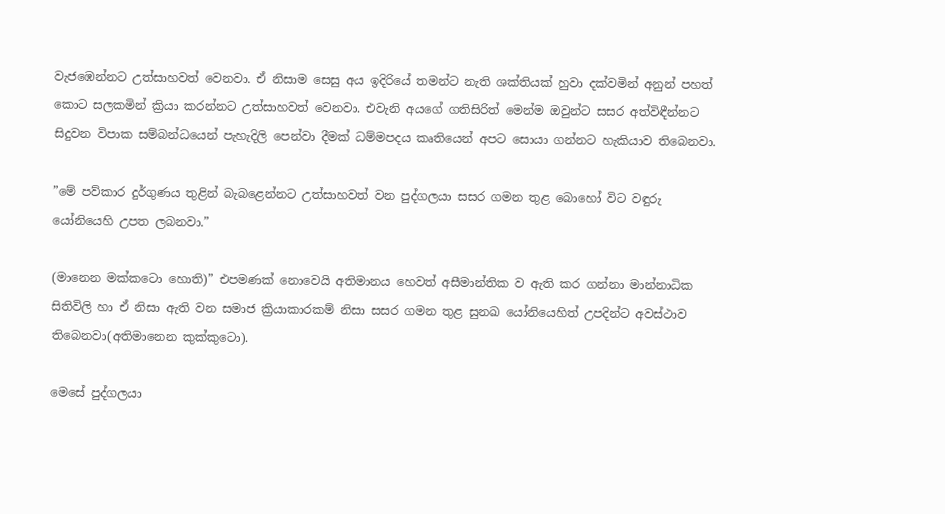වැජඹෙන්නට උත්සාහවත් වෙනවා. ඒ නිසාම සෙසු අය ඉදිරියේ තමන්ට නැති ශක්තියක් හුවා දක්වමින් අනුන් පහත් කොට සලකමින් ක්‍රියා කරන්නට උත්සාහවත් වෙනවා. එවැනි අයගේ ගතිසිරිත් මෙන්ම ඔවුන්ට සසර අත්විඳීන්නට සිදුවන විපාක සම්බන්ධයෙන් පැහැදිලි පෙන්වා දීමක් ධම්මපදය කෘතියෙන් අපට සොයා ගන්නට හැකියාව තිබෙනවා.

”මේ පව්කාර දුර්ගුණය තුළින් බැබළෙන්නට උත්සාහවත් වන පුද්ගලයා සසර ගමන තුළ බොහෝ විට වඳුරු යෝනියෙහි උපත ලබනවා.”

(මානෙන මක්කටො හොති)” එපමණක් නොවෙයි අතිමානය හෙවත් අසීමාන්තික ව ඇති කර ගන්නා මාන්නාධික සිතිවිලි හා ඒ නිසා ඇති වන සමාජ ක්‍රියාකාරකම් නිසා සසර ගමන තුළ සුනඛ යෝනියෙහිත් උපදින්ට අවස්ථාව තිබෙනවා(අතිමානෙන කුක්කුටො).

මෙසේ පුද්ගලයා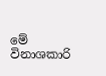මේ විනාශකාරි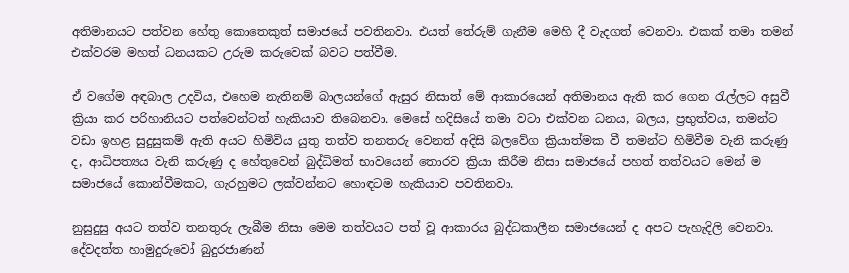අතිමානයට පත්වන හේතු කොතෙකුත් සමාජයේ පවතිනවා. එයත් තේරුම් ගැනීම මෙහි දී වැදගත් වෙනවා. එකක් තමා තමන් එක්වරම මහත් ධනයකට උරුම කරුවෙක් බවට පත්වීම.

ඒ වගේම අඳබාල උදවිය, එහෙම නැතිනම් බාලයන්ගේ ඇසුර නිසාත් මේ ආකාරයෙන් අතිමානය ඇති කර ගෙන රැල්ලට අසුවී ක්‍රියා කර පරිහානියට පත්වෙන්ටත් හැකියාව තිබෙනවා. මෙසේ හදිසියේ තමා වටා එක්වන ධනය, බලය, ප්‍රභුත්වය, තමන්ට වඩා ඉහළ සුදුසුකම් ඇති අයට හිමිවිය යුතු තත්ව තනතරු වෙනත් අදිසි බලවේග ක්‍රියාත්මක වී තමන්ට හිමිවීම වැනි කරුණු ද, ආධිපත්‍යය වැනි කරුණු ද හේතුවෙන් බුද්ධිමත් භාවයෙන් තොරව ක්‍රියා කිරීම නිසා සමාජයේ පහත් තත්වයට මෙන් ම සමාජයේ කොන්වීමකට, ගැරහුමට ලක්වන්නට හොඳටම හැකියාව පවතිනවා.

නුසුදුසු අයට තත්ව තනතුරු ලැබීම නිසා මෙම තත්වයට පත් වූ ආකාරය බුද්ධකාලීන සමාජයෙන් ද අපට පැහැදිලි වෙනවා. දේවදත්ත හාමුදුරුවෝ බුදුරජාණන්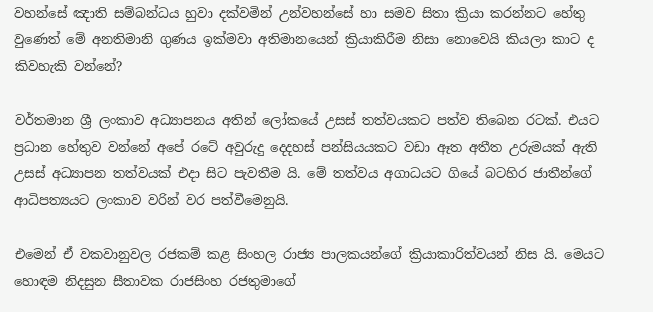වහන්සේ ඤාති සම්බන්ධය හුවා දක්වමින් උන්වහන්සේ හා සමව සිතා ක්‍රියා කරන්නට හේතු වුණෙත් මේ අනතිමානි ගුණය ඉක්මවා අතිමානයෙන් ක්‍රියාකිරීම නිසා නොවෙයි කියලා කාට ද කිවහැකි වන්නේ?

වර්තමාන ශ්‍රී ලංකාව අධ්‍යාපනය අතින් ලෝකයේ උසස් තත්වයකට පත්ව තිබෙන රටක්. එයට ප්‍රධාන හේතුව වන්නේ අපේ රටේ අවුරුදු දෙදහස් පන්සියයකට වඩා ඈත අතීත උරුමයක් ඇති උසස් අධ්‍යාපන තත්වයක් එදා සිට පැවතීම යි. මේ තත්වය අගාධයට ගියේ බටහිර ජාතීන්ගේ ආධිපත්‍යයට ලංකාව වරින් වර පත්වීමෙනුයි.

එමෙන් ඒ වකවානුවල රජකම් කළ සිංහල රාජ්‍ය පාලකයන්ගේ ක්‍රියාකාරිත්වයන් නිස යි. මෙයට හොඳම නිදසුන සීතාවක රාජසිංහ රජතුමාගේ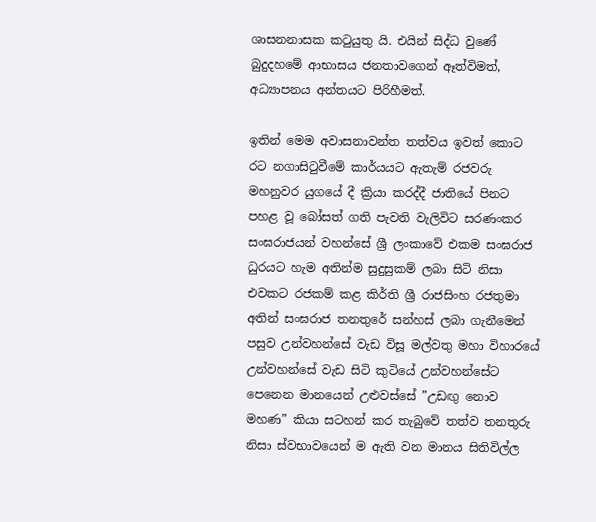ශාසනනාසක කටුයුතු යි. එයින් සිද්ධ වුණේ බුදුදහමේ ආභාසය ජනතාවගෙන් ඈත්විමත්, අධ්‍යාපනය අන්තයට පිරිහීමත්.

ඉතින් මෙම අවාසනාවන්ත තත්වය ඉවත් කොට රට නගාසිටුවීමේ කාර්යයට ඇතැම් රජවරු මහනුවර යුගයේ දී ක්‍රියා කරද්දී ජාතියේ පිනට පහළ වූ බෝසත් ගති පැවති වැලිවිට සරණංකර සංඝරාජයන් වහන්සේ ශ්‍රී ලංකාවේ එකම සංඝරාජ ධුරයට හැම අතින්ම සුදුසුකම් ලබා සිටි නිසා එවකට රජකම් කළ කිර්ති ශ්‍රී රාජසිංහ රජතුමා අතින් සංඝරාජ තනතුරේ සන්හස් ලබා ගැනීමෙන් පසුව උන්වහන්සේ වැඩ විසූ මල්වතු මහා විහාරයේ උන්වහන්සේ වැඩ සිටි කුටියේ උන්වහන්සේට පෙනෙන මානයෙන් උළුවස්සේ ”උඩඟු නොව මහණ” කියා සටහන් කර තැබුවේ තත්ව තනතුරු නිසා ස්වභාවයෙන් ම ඇති වන මානය සිතිවිල්ල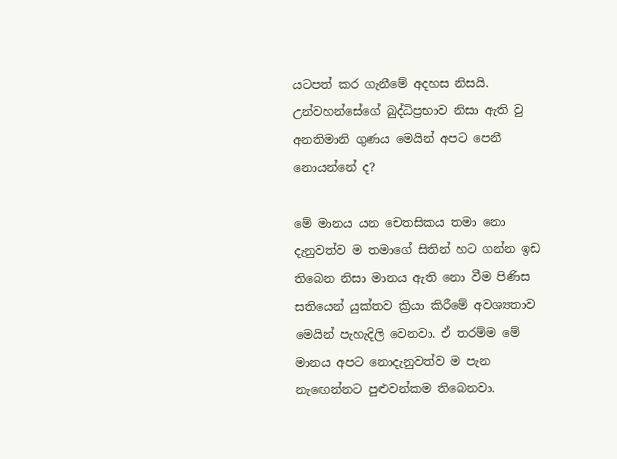යටපත් කර ගැනීමේ අදහස නිසයි. උන්වහන්සේගේ බුද්ධිප්‍රභාව නිසා ඇති වු අනතිමානි ගුණය මෙයින් අපට පෙනී නොයන්නේ ද?

මේ මානය යන චෙතසිකය තමා නො දැනුවත්ව ම තමාගේ සිතින් හට ගන්න ඉඩ තිබෙන නිසා මානය ඇති නො වීම පිණිස සතියෙන් යුක්තව ක්‍රියා කිරීමේ අවශ්‍යතාව මෙයින් පැහැදිලි වෙනවා. ඒ තරම්ම මේ මානය අපට නොදැනුවත්ව ම පැන නැඟෙන්නට පුළුවන්කම තිබෙනවා.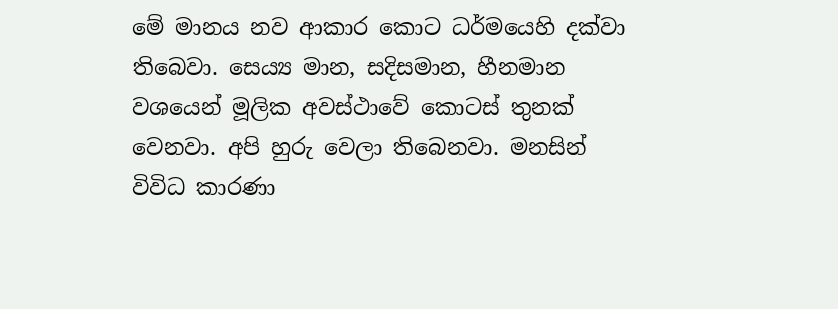මේ මානය නව ආකාර කොට ධර්මයෙහි දක්වා තිබෙවා. සෙය්‍ය මාන, සදිසමාන, හීනමාන වශයෙන් මූලික අවස්ථාවේ කොටස් තුනක් වෙනවා. අපි හුරු වෙලා තිබෙනවා. මනසින් විවිධ කාරණා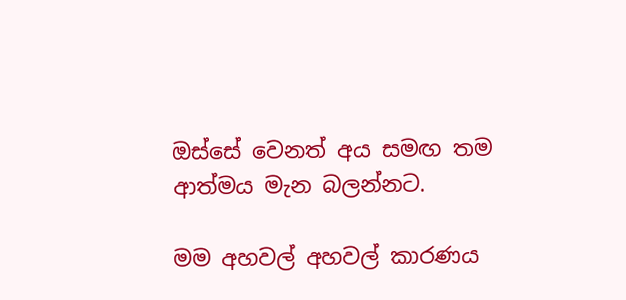ඔස්සේ වෙනත් අය සමඟ තම ආත්මය මැන බලන්නට.

මම අහවල් අහවල් කාරණය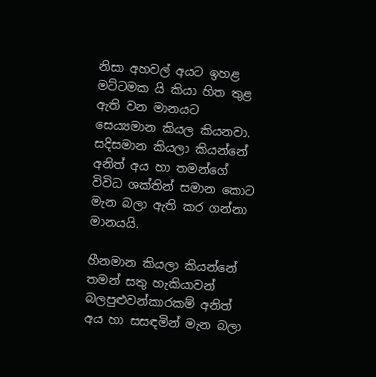නිසා අහවල් අයට ඉහළ මට්ටමක යි කියා හිත තුළ ඇති වන මානයට සෙය්‍යමාන කියල කියනවා. සදිසමාන කියලා කියන්නේ අනිත් අය හා තමන්ගේ විවිධ ශක්තින් සමාන කොට මැන බලා ඇති කර ගන්නා මානයයි.

හීනමාන කියලා කියන්නේ තමන් සතු හැකියාවන් බලපුළුවන්කාරකම් අනිත් අය හා සසඳමින් මැන බලා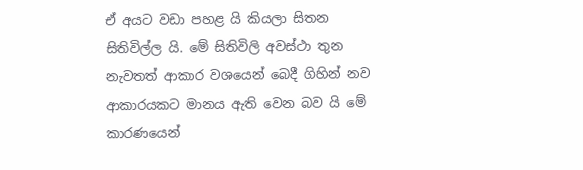ඒ අයට වඩා පහළ යි කියලා සිතන සිතිවිල්ල යි. මේ සිතිවිලි අවස්ථා තුන නැවතත් ආකාර වශයෙන් බෙදී ගිහින් නව ආකාරයකට මානය ඇති වෙන බව යි මේ කාරණයෙන්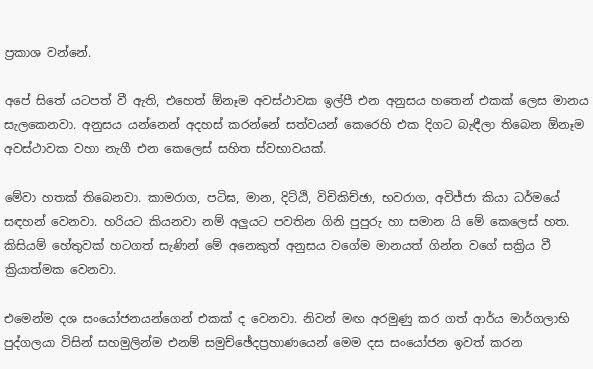ප්‍රකාශ වන්නේ.

අපේ සිතේ යටපත් වී ඇති, එහෙත් ඕනෑම අවස්ථාවක ඉල්පී එන අනුසය හතෙන් එකක් ලෙස මානය සැලකෙනවා. අනුසය යන්නෙන් අදහස් කරන්නේ සත්වයන් කෙරෙහි එක දිගට බැඳීලා තිබෙන ඕනෑම අවස්ථාවක වහා නැගී එන කෙලෙස් සහිත ස්වභාවයක්.

මේවා හතක් තිබෙනවා. කාමරාග, පටිඝ, මාන, දිට්ඨි, විචිකිච්ඡා, භවරාග, අවිජ්ජා කියා ධර්මයේ සඳහන් වෙනවා. හරියට කියනවා නම් අලුයට පවතින ගිනි පුපුරු හා සමාන යි මේ කෙලෙස් හත. කිසියම් හේතුවක් හටගත් සැණින් මේ අනෙකුත් අනුසය වගේම මානයත් ගින්න වගේ සක්‍රිය වී ක්‍රියාත්මක වෙනවා.

එමෙන්ම දශ සංයෝජනයන්ගෙන් එකක් ද වෙනවා. නිවන් මඟ අරමුණු කර ගත් ආර්ය මාර්ගලාභි පුද්ගලයා විසින් සහමුලින්ම එනම් සමුච්ඡේදප්‍රහාණයෙන් මෙම දස සංයෝජන ඉවත් කරන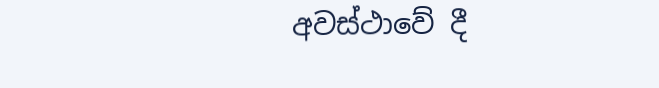අවස්ථාවේ දී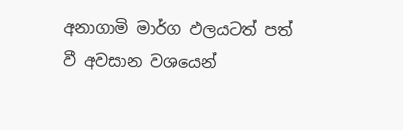අනාගාමි මාර්ග ඵලයටත් පත් වී අවසාන වශයෙන්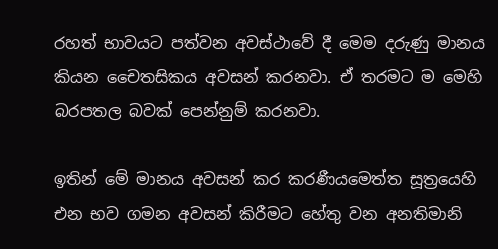රහත් භාවයට පත්වන අවස්ථාවේ දී මෙම දරුණු මානය කියන චෛතසිකය අවසන් කරනවා. ඒ තරමට ම මෙහි බරපතල බවක් පෙන්නුම් කරනවා.

ඉතින් මේ මානය අවසන් කර කරණීයමෙත්ත සූත්‍රයෙහි එන භව ගමන අවසන් කිරීමට හේතු වන අනතිමානි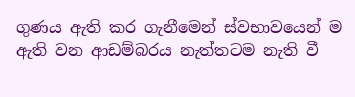ගුණය ඇති කර ගැනීමෙන් ස්වභාවයෙන් ම ඇති වන ආඩම්බරය නැත්තටම නැති වී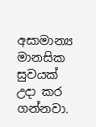අසාමාන්‍ය මානසික සුවයක් උදා කර ගන්නවා.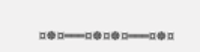¤☸¤═══¤☸¤☸¤═══¤☸¤